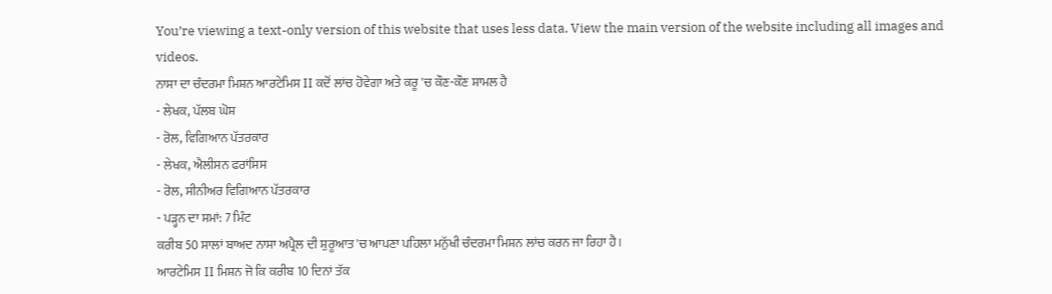You’re viewing a text-only version of this website that uses less data. View the main version of the website including all images and videos.
ਨਾਸਾ ਦਾ ਚੰਦਰਮਾ ਮਿਸ਼ਨ ਆਰਟੇਮਿਸ II ਕਦੋਂ ਲਾਂਚ ਹੋਵੇਗਾ ਅਤੇ ਕਰੂ 'ਚ ਕੌਣ-ਕੌਣ ਸ਼ਾਮਲ ਹੈ
- ਲੇਖਕ, ਪੱਲਬ ਘੋਸ਼
- ਰੋਲ, ਵਿਗਿਆਨ ਪੱਤਰਕਾਰ
- ਲੇਖਕ, ਐਲੀਸਨ ਫਰਾਂਸਿਸ
- ਰੋਲ, ਸੀਨੀਅਰ ਵਿਗਿਆਨ ਪੱਤਰਕਾਰ
- ਪੜ੍ਹਨ ਦਾ ਸਮਾਂ: 7 ਮਿੰਟ
ਕਰੀਬ 50 ਸਾਲਾਂ ਬਾਅਦ ਨਾਸਾ ਅਪ੍ਰੈਲ ਦੀ ਸ਼ੁਰੂਆਤ 'ਚ ਆਪਣਾ ਪਹਿਲਾ ਮਨੁੱਖੀ ਚੰਦਰਮਾ ਮਿਸ਼ਨ ਲਾਂਚ ਕਰਨ ਜਾ ਰਿਹਾ ਹੈ।
ਆਰਟੇਮਿਸ II ਮਿਸ਼ਨ ਜੋ ਕਿ ਕਰੀਬ 10 ਦਿਨਾਂ ਤੱਕ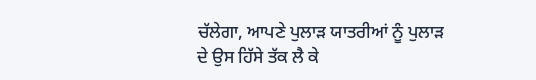ਚੱਲੇਗਾ, ਆਪਣੇ ਪੁਲਾੜ ਯਾਤਰੀਆਂ ਨੂੰ ਪੁਲਾੜ ਦੇ ਉਸ ਹਿੱਸੇ ਤੱਕ ਲੈ ਕੇ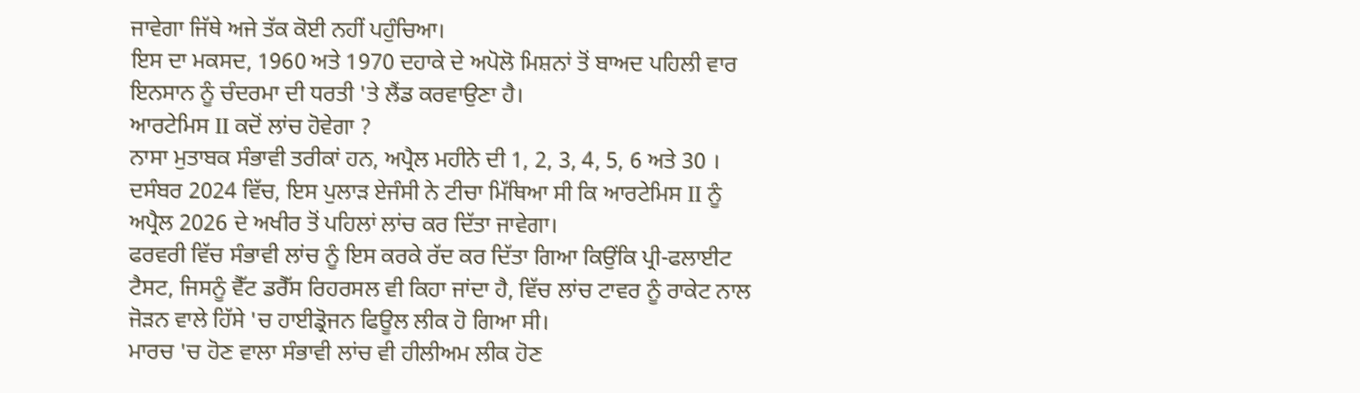ਜਾਵੇਗਾ ਜਿੱਥੇ ਅਜੇ ਤੱਕ ਕੋਈ ਨਹੀਂ ਪਹੁੰਚਿਆ।
ਇਸ ਦਾ ਮਕਸਦ, 1960 ਅਤੇ 1970 ਦਹਾਕੇ ਦੇ ਅਪੋਲੋ ਮਿਸ਼ਨਾਂ ਤੋਂ ਬਾਅਦ ਪਹਿਲੀ ਵਾਰ ਇਨਸਾਨ ਨੂੰ ਚੰਦਰਮਾ ਦੀ ਧਰਤੀ 'ਤੇ ਲੈਂਡ ਕਰਵਾਉਣਾ ਹੈ।
ਆਰਟੇਮਿਸ II ਕਦੋਂ ਲਾਂਚ ਹੋਵੇਗਾ ?
ਨਾਸਾ ਮੁਤਾਬਕ ਸੰਭਾਵੀ ਤਰੀਕਾਂ ਹਨ, ਅਪ੍ਰੈਲ ਮਹੀਨੇ ਦੀ 1, 2, 3, 4, 5, 6 ਅਤੇ 30 ।
ਦਸੰਬਰ 2024 ਵਿੱਚ, ਇਸ ਪੁਲਾੜ ਏਜੰਸੀ ਨੇ ਟੀਚਾ ਮਿੱਥਿਆ ਸੀ ਕਿ ਆਰਟੇਮਿਸ II ਨੂੰ ਅਪ੍ਰੈਲ 2026 ਦੇ ਅਖੀਰ ਤੋਂ ਪਹਿਲਾਂ ਲਾਂਚ ਕਰ ਦਿੱਤਾ ਜਾਵੇਗਾ।
ਫਰਵਰੀ ਵਿੱਚ ਸੰਭਾਵੀ ਲਾਂਚ ਨੂੰ ਇਸ ਕਰਕੇ ਰੱਦ ਕਰ ਦਿੱਤਾ ਗਿਆ ਕਿਉਂਕਿ ਪ੍ਰੀ-ਫਲਾਈਟ ਟੈਸਟ, ਜਿਸਨੂੰ ਵੈੱਟ ਡਰੈੱਸ ਰਿਹਰਸਲ ਵੀ ਕਿਹਾ ਜਾਂਦਾ ਹੈ, ਵਿੱਚ ਲਾਂਚ ਟਾਵਰ ਨੂੰ ਰਾਕੇਟ ਨਾਲ ਜੋੜਨ ਵਾਲੇ ਹਿੱਸੇ 'ਚ ਹਾਈਡ੍ਰੋਜਨ ਫਿਊਲ ਲੀਕ ਹੋ ਗਿਆ ਸੀ।
ਮਾਰਚ 'ਚ ਹੋਣ ਵਾਲਾ ਸੰਭਾਵੀ ਲਾਂਚ ਵੀ ਹੀਲੀਅਮ ਲੀਕ ਹੋਣ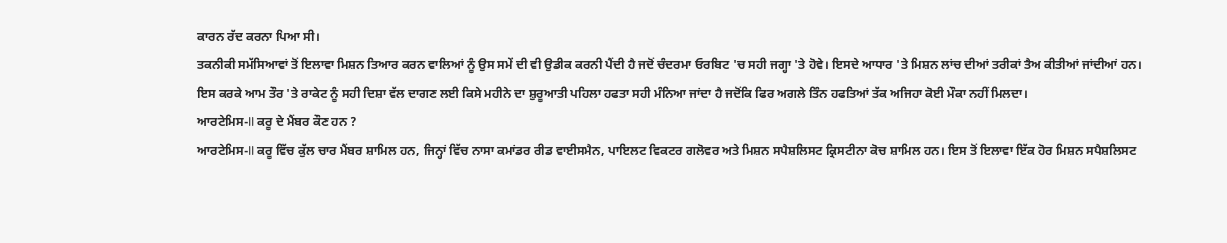ਕਾਰਨ ਰੱਦ ਕਰਨਾ ਪਿਆ ਸੀ।
ਤਕਨੀਕੀ ਸਮੱਸਿਆਵਾਂ ਤੋਂ ਇਲਾਵਾ ਮਿਸ਼ਨ ਤਿਆਰ ਕਰਨ ਵਾਲਿਆਂ ਨੂੰ ਉਸ ਸਮੇਂ ਦੀ ਵੀ ਉਡੀਕ ਕਰਨੀ ਪੈਂਦੀ ਹੈ ਜਦੋਂ ਚੰਦਰਮਾ ਓਰਬਿਟ 'ਚ ਸਹੀ ਜਗ੍ਹਾ 'ਤੇ ਹੋਵੇ। ਇਸਦੇ ਆਧਾਰ 'ਤੇ ਮਿਸ਼ਨ ਲਾਂਚ ਦੀਆਂ ਤਰੀਕਾਂ ਤੈਅ ਕੀਤੀਆਂ ਜਾਂਦੀਆਂ ਹਨ।
ਇਸ ਕਰਕੇ ਆਮ ਤੌਰ 'ਤੇ ਰਾਕੇਟ ਨੂੰ ਸਹੀ ਦਿਸ਼ਾ ਵੱਲ ਦਾਗਣ ਲਈ ਕਿਸੇ ਮਹੀਨੇ ਦਾ ਸ਼ੁਰੂਆਤੀ ਪਹਿਲਾ ਹਫਤਾ ਸਹੀ ਮੰਨਿਆ ਜਾਂਦਾ ਹੈ ਜਦੋਂਕਿ ਫਿਰ ਅਗਲੇ ਤਿੰਨ ਹਫਤਿਆਂ ਤੱਕ ਅਜਿਹਾ ਕੋਈ ਮੌਕਾ ਨਹੀਂ ਮਿਲਦਾ।
ਆਰਟੇਮਿਸ-II ਕਰੂ ਦੇ ਮੈਂਬਰ ਕੌਣ ਹਨ ?
ਆਰਟੇਮਿਸ-II ਕਰੂ ਵਿੱਚ ਕੁੱਲ ਚਾਰ ਮੈਂਬਰ ਸ਼ਾਮਿਲ ਹਨ, ਜਿਨ੍ਹਾਂ ਵਿੱਚ ਨਾਸਾ ਕਮਾਂਡਰ ਰੀਡ ਵਾਈਸਮੈਨ, ਪਾਇਲਟ ਵਿਕਟਰ ਗਲੋਵਰ ਅਤੇ ਮਿਸ਼ਨ ਸਪੈਸ਼ਲਿਸਟ ਕ੍ਰਿਸਟੀਨਾ ਕੋਚ ਸ਼ਾਮਿਲ ਹਨ। ਇਸ ਤੋਂ ਇਲਾਵਾ ਇੱਕ ਹੋਰ ਮਿਸ਼ਨ ਸਪੈਸ਼ਲਿਸਟ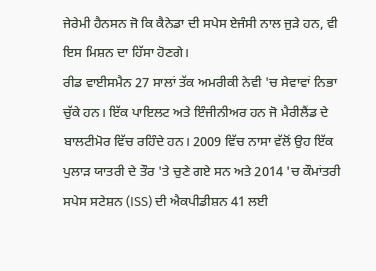ਜੇਰੇਮੀ ਹੈਨਸਨ ਜੋ ਕਿ ਕੈਨੇਡਾ ਦੀ ਸਪੇਸ ਏਜੰਸੀ ਨਾਲ ਜੁੜੇ ਹਨ, ਵੀ ਇਸ ਮਿਸ਼ਨ ਦਾ ਹਿੱਸਾ ਹੋਣਗੇ।
ਰੀਡ ਵਾਈਸਮੈਨ 27 ਸਾਲਾਂ ਤੱਕ ਅਮਰੀਕੀ ਨੇਵੀ 'ਚ ਸੇਵਾਵਾਂ ਨਿਭਾ ਚੁੱਕੇ ਹਨ। ਇੱਕ ਪਾਇਲਟ ਅਤੇ ਇੰਜੀਨੀਅਰ ਹਨ ਜੋ ਮੈਰੀਲੈਂਡ ਦੇ ਬਾਲਟੀਮੋਰ ਵਿੱਚ ਰਹਿੰਦੇ ਹਨ। 2009 ਵਿੱਚ ਨਾਸਾ ਵੱਲੋਂ ਉਹ ਇੱਕ ਪੁਲਾੜ ਯਾਤਰੀ ਦੇ ਤੌਰ 'ਤੇ ਚੁਣੇ ਗਏ ਸਨ ਅਤੇ 2014 'ਚ ਕੌਮਾਂਤਰੀ ਸਪੇਸ ਸਟੇਸ਼ਨ (ISS) ਦੀ ਐਕਪੀਡੀਸ਼ਨ 41 ਲਈ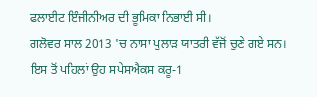ਫਲਾਈਟ ਇੰਜੀਨੀਅਰ ਦੀ ਭੂਮਿਕਾ ਨਿਭਾਈ ਸੀ।
ਗਲੋਵਰ ਸਾਲ 2013 'ਚ ਨਾਸਾ ਪੁਲਾੜ ਯਾਤਰੀ ਵੱਜੋਂ ਚੁਣੇ ਗਏ ਸਨ। ਇਸ ਤੋਂ ਪਹਿਲਾਂ ਉਹ ਸਪੇਸਐਕਸ ਕਰੂ-1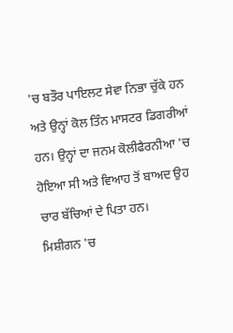'ਚ ਬਤੌਰ ਪਾਇਲਟ ਸੇਵਾ ਨਿਭਾ ਚੁੱਕੇ ਹਨ ਅਤੇ ਉਨ੍ਹਾਂ ਕੋਲ ਤਿੰਨ ਮਾਸਟਰ ਡਿਗਰੀਆਂ ਹਨ। ਉਨ੍ਹਾਂ ਦਾ ਜਨਮ ਕੋਲੀਫੈਰਨੀਆ 'ਚ ਹੋਇਆ ਸੀ ਅਤੇ ਵਿਆਹ ਤੋਂ ਬਾਅਦ ਉਹ ਚਾਰ ਬੱਚਿਆਂ ਦੇ ਪਿਤਾ ਹਨ।
ਮਿਸ਼ੀਗਨ 'ਚ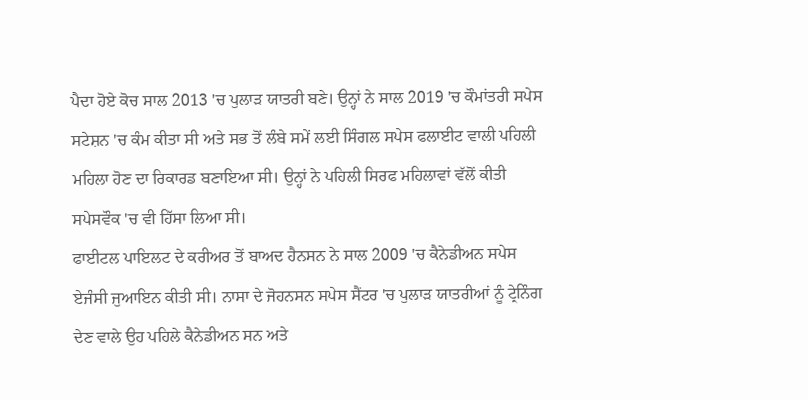ਪੈਦਾ ਹੋਏ ਕੋਚ ਸਾਲ 2013 'ਚ ਪੁਲਾੜ ਯਾਤਰੀ ਬਣੇ। ਉਨ੍ਹਾਂ ਨੇ ਸਾਲ 2019 'ਚ ਕੌਮਾਂਤਰੀ ਸਪੇਸ ਸਟੇਸ਼ਨ 'ਚ ਕੰਮ ਕੀਤਾ ਸੀ ਅਤੇ ਸਭ ਤੋਂ ਲੰਬੇ ਸਮੇਂ ਲਈ ਸਿੰਗਲ ਸਪੇਸ ਫਲਾਈਟ ਵਾਲੀ ਪਹਿਲੀ ਮਹਿਲਾ ਹੋਣ ਦਾ ਰਿਕਾਰਡ ਬਣਾਇਆ ਸੀ। ਉਨ੍ਹਾਂ ਨੇ ਪਹਿਲੀ ਸਿਰਫ ਮਹਿਲਾਵਾਂ ਵੱਲੋਂ ਕੀਤੀ ਸਪੇਸਵੌਕ 'ਚ ਵੀ ਹਿੱਸਾ ਲਿਆ ਸੀ।
ਫਾਈਟਲ ਪਾਇਲਟ ਦੇ ਕਰੀਅਰ ਤੋਂ ਬਾਅਦ ਹੈਨਸਨ ਨੇ ਸਾਲ 2009 'ਚ ਕੈਨੇਡੀਅਨ ਸਪੇਸ ਏਜੰਸੀ ਜੁਆਇਨ ਕੀਤੀ ਸੀ। ਨਾਸਾ ਦੇ ਜੋਹਨਸਨ ਸਪੇਸ ਸੈਂਟਰ 'ਚ ਪੁਲਾੜ ਯਾਤਰੀਆਂ ਨੂੰ ਟ੍ਰੇਨਿੰਗ ਦੇਣ ਵਾਲੇ ਉਹ ਪਹਿਲੇ ਕੈਨੇਡੀਅਨ ਸਨ ਅਤੇ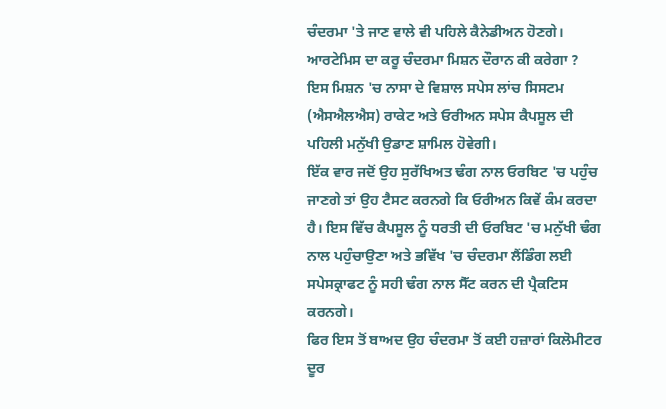ਚੰਦਰਮਾ 'ਤੇ ਜਾਣ ਵਾਲੇ ਵੀ ਪਹਿਲੇ ਕੈਨੇਡੀਅਨ ਹੋਣਗੇ।
ਆਰਟੇਮਿਸ ਦਾ ਕਰੂ ਚੰਦਰਮਾ ਮਿਸ਼ਨ ਦੌਰਾਨ ਕੀ ਕਰੇਗਾ ?
ਇਸ ਮਿਸ਼ਨ 'ਚ ਨਾਸਾ ਦੇ ਵਿਸ਼ਾਲ ਸਪੇਸ ਲਾਂਚ ਸਿਸਟਮ (ਐਸਐਲਐਸ) ਰਾਕੇਟ ਅਤੇ ਓਰੀਅਨ ਸਪੇਸ ਕੈਪਸੂਲ ਦੀ ਪਹਿਲੀ ਮਨੁੱਖੀ ਉਡਾਣ ਸ਼ਾਮਿਲ ਹੋਵੇਗੀ।
ਇੱਕ ਵਾਰ ਜਦੋਂ ਉਹ ਸੁਰੱਖਿਅਤ ਢੰਗ ਨਾਲ ਓਰਬਿਟ 'ਚ ਪਹੁੰਚ ਜਾਣਗੇ ਤਾਂ ਉਹ ਟੈਸਟ ਕਰਨਗੇ ਕਿ ਓਰੀਅਨ ਕਿਵੇਂ ਕੰਮ ਕਰਦਾ ਹੈ। ਇਸ ਵਿੱਚ ਕੈਪਸੂਲ ਨੂੰ ਧਰਤੀ ਦੀ ਓਰਬਿਟ 'ਚ ਮਨੁੱਖੀ ਢੰਗ ਨਾਲ ਪਹੁੰਚਾਉਣਾ ਅਤੇ ਭਵਿੱਖ 'ਚ ਚੰਦਰਮਾ ਲੈਂਡਿੰਗ ਲਈ ਸਪੇਸਕ੍ਰਾਫਟ ਨੂੰ ਸਹੀ ਢੰਗ ਨਾਲ ਸੈੱਟ ਕਰਨ ਦੀ ਪ੍ਰੈਕਟਿਸ ਕਰਨਗੇ।
ਫਿਰ ਇਸ ਤੋਂ ਬਾਅਦ ਉਹ ਚੰਦਰਮਾ ਤੋਂ ਕਈ ਹਜ਼ਾਰਾਂ ਕਿਲੋਮੀਟਰ ਦੂਰ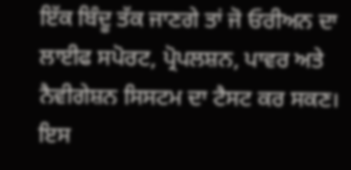ਇੱਕ ਬਿੰਦੂ ਤੱਕ ਜਾਣਗੇ ਤਾਂ ਜੋ ਓਰੀਅਨ ਦਾ ਲਾਈਫ ਸਪੋਰਟ, ਪ੍ਰੋਪਲਸ਼ਨ, ਪਾਵਰ ਅਤੇ ਨੈਵੀਗੇਸ਼ਨ ਸਿਸਟਮ ਦਾ ਟੈਸਟ ਕਰ ਸਕਣ।
ਇਸ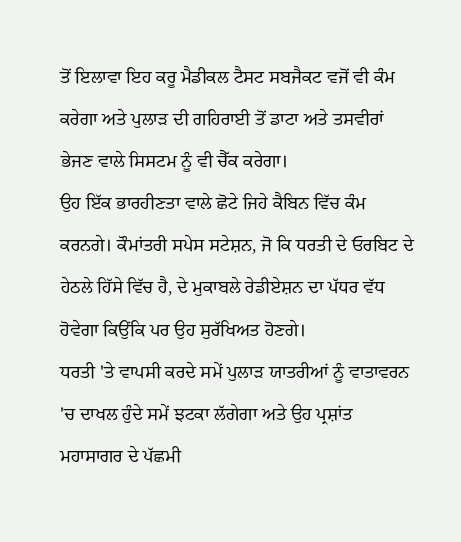ਤੋਂ ਇਲਾਵਾ ਇਹ ਕਰੂ ਮੈਡੀਕਲ ਟੈਸਟ ਸਬਜੈਕਟ ਵਜੋਂ ਵੀ ਕੰਮ ਕਰੇਗਾ ਅਤੇ ਪੁਲਾੜ ਦੀ ਗਹਿਰਾਈ ਤੋਂ ਡਾਟਾ ਅਤੇ ਤਸਵੀਰਾਂ ਭੇਜਣ ਵਾਲੇ ਸਿਸਟਮ ਨੂੰ ਵੀ ਚੈੱਕ ਕਰੇਗਾ।
ਉਹ ਇੱਕ ਭਾਰਹੀਣਤਾ ਵਾਲੇ ਛੋਟੇ ਜਿਹੇ ਕੈਬਿਨ ਵਿੱਚ ਕੰਮ ਕਰਨਗੇ। ਕੌਮਾਂਤਰੀ ਸਪੇਸ ਸਟੇਸ਼ਨ, ਜੋ ਕਿ ਧਰਤੀ ਦੇ ਓਰਬਿਟ ਦੇ ਹੇਠਲੇ ਹਿੱਸੇ ਵਿੱਚ ਹੈ, ਦੇ ਮੁਕਾਬਲੇ ਰੇਡੀਏਸ਼ਨ ਦਾ ਪੱਧਰ ਵੱਧ ਹੋਵੇਗਾ ਕਿਉਂਕਿ ਪਰ ਉਹ ਸੁਰੱਖਿਅਤ ਹੋਣਗੇ।
ਧਰਤੀ 'ਤੇ ਵਾਪਸੀ ਕਰਦੇ ਸਮੇਂ ਪੁਲਾੜ ਯਾਤਰੀਆਂ ਨੂੰ ਵਾਤਾਵਰਨ 'ਚ ਦਾਖਲ ਹੁੰਦੇ ਸਮੇਂ ਝਟਕਾ ਲੱਗੇਗਾ ਅਤੇ ਉਹ ਪ੍ਰਸ਼ਾਂਤ ਮਹਾਸਾਗਰ ਦੇ ਪੱਛਮੀ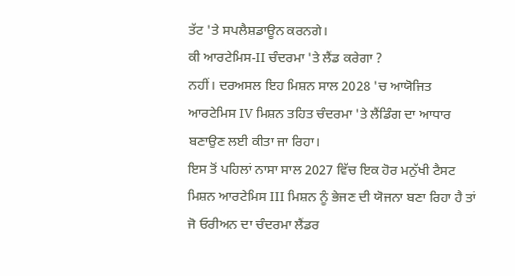ਤੱਟ 'ਤੇ ਸਪਲੈਸ਼ਡਾਊਨ ਕਰਨਗੇ।
ਕੀ ਆਰਟੇਮਿਸ-II ਚੰਦਰਮਾ 'ਤੇ ਲੈਂਡ ਕਰੇਗਾ ?
ਨਹੀਂ। ਦਰਅਸਲ ਇਹ ਮਿਸ਼ਨ ਸਾਲ 2028 'ਚ ਆਯੋਜਿਤ ਆਰਟੇਮਿਸ IV ਮਿਸ਼ਨ ਤਹਿਤ ਚੰਦਰਮਾ 'ਤੇ ਲੈਂਡਿੰਗ ਦਾ ਆਧਾਰ ਬਣਾਉਣ ਲਈ ਕੀਤਾ ਜਾ ਰਿਹਾ।
ਇਸ ਤੋਂ ਪਹਿਲਾਂ ਨਾਸਾ ਸਾਲ 2027 ਵਿੱਚ ਇਕ ਹੋਰ ਮਨੁੱਖੀ ਟੈਸਟ ਮਿਸ਼ਨ ਆਰਟੇਮਿਸ III ਮਿਸ਼ਨ ਨੂੰ ਭੇਜਣ ਦੀ ਯੋਜਨਾ ਬਣਾ ਰਿਹਾ ਹੈ ਤਾਂ ਜੋ ਓਰੀਅਨ ਦਾ ਚੰਦਰਮਾ ਲੈਂਡਰ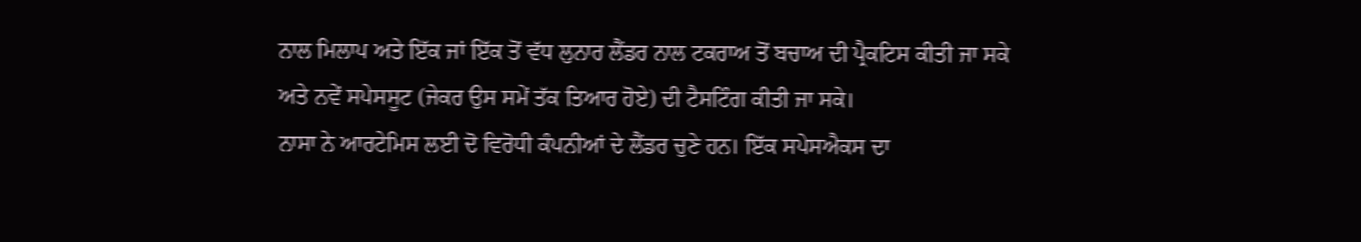ਨਾਲ ਮਿਲਾਪ ਅਤੇ ਇੱਕ ਜਾਂ ਇੱਕ ਤੋਂ ਵੱਧ ਲੁਨਾਰ ਲੈਂਡਰ ਨਾਲ ਟਕਰਾਅ ਤੋਂ ਬਚਾਅ ਦੀ ਪ੍ਰੈਕਟਿਸ ਕੀਤੀ ਜਾ ਸਕੇ ਅਤੇ ਨਵੇਂ ਸਪੇਸਸੂਟ (ਜੇਕਰ ਉਸ ਸਮੇਂ ਤੱਕ ਤਿਆਰ ਹੋਏ) ਦੀ ਟੈਸਟਿੰਗ ਕੀਤੀ ਜਾ ਸਕੇ।
ਨਾਸਾ ਨੇ ਆਰਟੇਮਿਸ ਲਈ ਦੋ ਵਿਰੋਧੀ ਕੰਪਨੀਆਂ ਦੇ ਲੈਂਡਰ ਚੁਣੇ ਹਨ। ਇੱਕ ਸਪੇਸਐਕਸ ਦਾ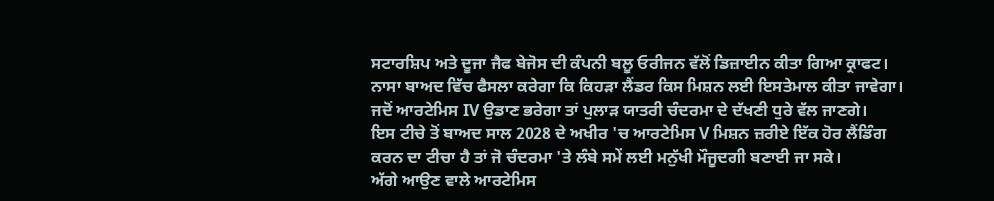ਸਟਾਰਸ਼ਿਪ ਅਤੇ ਦੂਜਾ ਜੈਫ ਬੇਜੋਸ ਦੀ ਕੰਪਨੀ ਬਲੂ ਓਰੀਜਨ ਵੱਲੋਂ ਡਿਜ਼ਾਈਨ ਕੀਤਾ ਗਿਆ ਕ੍ਰਾਫਟ। ਨਾਸਾ ਬਾਅਦ ਵਿੱਚ ਫੈਸਲਾ ਕਰੇਗਾ ਕਿ ਕਿਹੜਾ ਲੈਂਡਰ ਕਿਸ ਮਿਸ਼ਨ ਲਈ ਇਸਤੇਮਾਲ ਕੀਤਾ ਜਾਵੇਗਾ।
ਜਦੋਂ ਆਰਟੇਮਿਸ IV ਉਡਾਣ ਭਰੇਗਾ ਤਾਂ ਪੁਲਾੜ ਯਾਤਰੀ ਚੰਦਰਮਾ ਦੇ ਦੱਖਣੀ ਧੁਰੇ ਵੱਲ ਜਾਣਗੇ।
ਇਸ ਟੀਚੇ ਤੋਂ ਬਾਅਦ ਸਾਲ 2028 ਦੇ ਅਖੀਰ 'ਚ ਆਰਟੇਮਿਸ V ਮਿਸ਼ਨ ਜ਼ਰੀਏ ਇੱਕ ਹੋਰ ਲੈਂਡਿੰਗ ਕਰਨ ਦਾ ਟੀਚਾ ਹੈ ਤਾਂ ਜੋ ਚੰਦਰਮਾ 'ਤੇ ਲੰਬੇ ਸਮੇਂ ਲਈ ਮਨੁੱਖੀ ਮੌਜੂਦਗੀ ਬਣਾਈ ਜਾ ਸਕੇ।
ਅੱਗੇ ਆਉਣ ਵਾਲੇ ਆਰਟੇਮਿਸ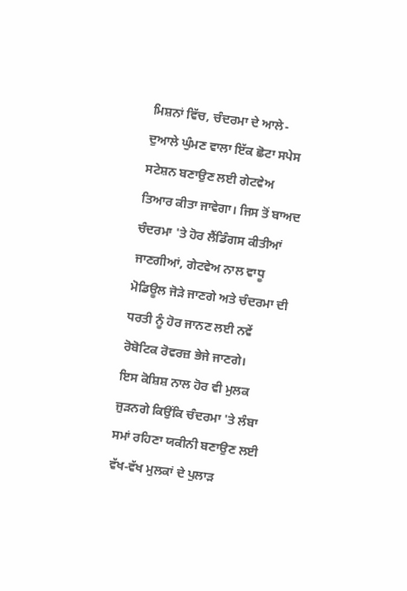ਮਿਸ਼ਨਾਂ ਵਿੱਚ, ਚੰਦਰਮਾ ਦੇ ਆਲੇ-ਦੁਆਲੇ ਘੁੰਮਣ ਵਾਲਾ ਇੱਕ ਛੋਟਾ ਸਪੇਸ ਸਟੇਸ਼ਨ ਬਣਾਉਣ ਲਈ ਗੇਟਵੇਅ ਤਿਆਰ ਕੀਤਾ ਜਾਵੇਗਾ। ਜਿਸ ਤੋਂ ਬਾਅਦ ਚੰਦਰਮਾ 'ਤੇ ਹੋਰ ਲੈਂਡਿੰਗਸ ਕੀਤੀਆਂ ਜਾਣਗੀਆਂ, ਗੇਟਵੇਅ ਨਾਲ ਵਾਧੂ ਮੋਡਿਊਲ ਜੋੜੇ ਜਾਣਗੇ ਅਤੇ ਚੰਦਰਮਾ ਦੀ ਧਰਤੀ ਨੂੰ ਹੋਰ ਜਾਨਣ ਲਈ ਨਵੇਂ ਰੋਬੋਟਿਕ ਰੋਵਰਜ਼ ਭੇਜੇ ਜਾਣਗੇ।
ਇਸ ਕੋਸ਼ਿਸ਼ ਨਾਲ ਹੋਰ ਵੀ ਮੁਲਕ ਜੁੜਨਗੇ ਕਿਉਂਕਿ ਚੰਦਰਮਾ 'ਤੇ ਲੰਬਾ ਸਮਾਂ ਰਹਿਣਾ ਯਕੀਨੀ ਬਣਾਉਣ ਲਈ ਵੱਖ-ਵੱਖ ਮੁਲਕਾਂ ਦੇ ਪੁਲਾੜ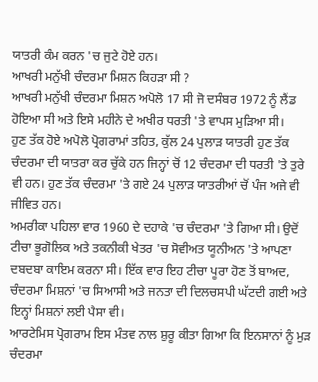ਯਾਤਰੀ ਕੰਮ ਕਰਨ 'ਚ ਜੁਟੇ ਹੋਏ ਹਨ।
ਆਖਰੀ ਮਨੁੱਖੀ ਚੰਦਰਮਾ ਮਿਸ਼ਨ ਕਿਹੜਾ ਸੀ ?
ਆਖਰੀ ਮਨੁੱਖੀ ਚੰਦਰਮਾ ਮਿਸ਼ਨ ਅਪੋਲੋ 17 ਸੀ ਜੋ ਦਸੰਬਰ 1972 ਨੂੰ ਲੈਂਡ ਹੋਇਆ ਸੀ ਅਤੇ ਇਸੇ ਮਹੀਨੇ ਦੇ ਅਖੀਰ ਧਰਤੀ 'ਤੇ ਵਾਪਸ ਮੁੜਿਆ ਸੀ।
ਹੁਣ ਤੱਕ ਹੋਏ ਅਪੋਲੋ ਪ੍ਰੋਗਰਾਮਾਂ ਤਹਿਤ, ਕੁੱਲ 24 ਪੁਲਾੜ ਯਾਤਰੀ ਹੁਣ ਤੱਕ ਚੰਦਰਮਾ ਦੀ ਯਾਤਰਾ ਕਰ ਚੁੱਕੇ ਹਨ ਜਿਨ੍ਹਾਂ ਚੋਂ 12 ਚੰਦਰਮਾ ਦੀ ਧਰਤੀ 'ਤੇ ਤੁਰੇ ਵੀ ਹਨ। ਹੁਣ ਤੱਕ ਚੰਦਰਮਾ 'ਤੇ ਗਏ 24 ਪੁਲਾੜ ਯਾਤਰੀਆਂ ਚੋਂ ਪੰਜ ਅਜੇ ਵੀ ਜੀਵਿਤ ਹਨ।
ਅਮਰੀਕਾ ਪਹਿਲਾ ਵਾਰ 1960 ਦੇ ਦਹਾਕੇ 'ਚ ਚੰਦਰਮਾ 'ਤੇ ਗਿਆ ਸੀ। ਉਦੋਂ ਟੀਚਾ ਭੂਗੋਲਿਕ ਅਤੇ ਤਕਨੀਕੀ ਖੇਤਰ 'ਚ ਸੋਵੀਅਤ ਯੂਨੀਅਨ 'ਤੇ ਆਪਣਾ ਦਬਦਬਾ ਕਾਇਮ ਕਰਨਾ ਸੀ। ਇੱਕ ਵਾਰ ਇਹ ਟੀਚਾ ਪੂਰਾ ਹੋਣ ਤੋਂ ਬਾਅਦ, ਚੰਦਰਮਾ ਮਿਸ਼ਨਾਂ 'ਚ ਸਿਆਸੀ ਅਤੇ ਜਨਤਾ ਦੀ ਦਿਲਚਸਪੀ ਘੱਟਦੀ ਗਈ ਅਤੇ ਇਨ੍ਹਾਂ ਮਿਸ਼ਨਾਂ ਲਈ ਪੈਸਾ ਵੀ।
ਆਰਟੇਮਿਸ ਪ੍ਰੋਗਰਾਮ ਇਸ ਮੰਤਵ ਨਾਲ ਸ਼ੁਰੂ ਕੀਤਾ ਗਿਆ ਕਿ ਇਨਸਾਨਾਂ ਨੂੰ ਮੁੜ ਚੰਦਰਮਾ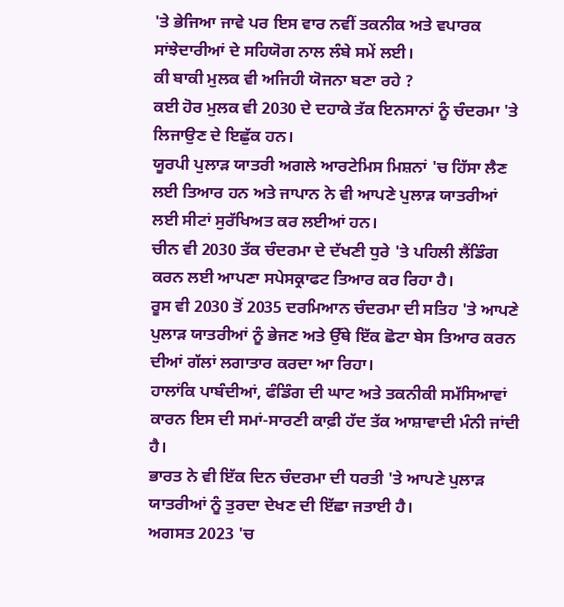'ਤੇ ਭੇਜਿਆ ਜਾਵੇ ਪਰ ਇਸ ਵਾਰ ਨਵੀਂ ਤਕਨੀਕ ਅਤੇ ਵਪਾਰਕ ਸਾਂਝੇਦਾਰੀਆਂ ਦੇ ਸਹਿਯੋਗ ਨਾਲ ਲੰਬੇ ਸਮੇਂ ਲਈ।
ਕੀ ਬਾਕੀ ਮੁਲਕ ਵੀ ਅਜਿਹੀ ਯੋਜਨਾ ਬਣਾ ਰਹੇ ?
ਕਈ ਹੋਰ ਮੁਲਕ ਵੀ 2030 ਦੇ ਦਹਾਕੇ ਤੱਕ ਇਨਸਾਨਾਂ ਨੂੰ ਚੰਦਰਮਾ 'ਤੇ ਲਿਜਾਉਣ ਦੇ ਇਛੁੱਕ ਹਨ।
ਯੂਰਪੀ ਪੁਲਾੜ ਯਾਤਰੀ ਅਗਲੇ ਆਰਟੇਮਿਸ ਮਿਸ਼ਨਾਂ 'ਚ ਹਿੱਸਾ ਲੈਣ ਲਈ ਤਿਆਰ ਹਨ ਅਤੇ ਜਾਪਾਨ ਨੇ ਵੀ ਆਪਣੇ ਪੁਲਾੜ ਯਾਤਰੀਆਂ ਲਈ ਸੀਟਾਂ ਸੁਰੱਖਿਅਤ ਕਰ ਲਈਆਂ ਹਨ।
ਚੀਨ ਵੀ 2030 ਤੱਕ ਚੰਦਰਮਾ ਦੇ ਦੱਖਣੀ ਧੁਰੇ 'ਤੇ ਪਹਿਲੀ ਲੈਂਡਿੰਗ ਕਰਨ ਲਈ ਆਪਣਾ ਸਪੇਸਕ੍ਰਾਫਟ ਤਿਆਰ ਕਰ ਰਿਹਾ ਹੈ।
ਰੂਸ ਵੀ 2030 ਤੋਂ 2035 ਦਰਮਿਆਨ ਚੰਦਰਮਾ ਦੀ ਸਤਿਹ 'ਤੇ ਆਪਣੇ ਪੁਲਾੜ ਯਾਤਰੀਆਂ ਨੂੰ ਭੇਜਣ ਅਤੇ ਉੱਥੇ ਇੱਕ ਛੋਟਾ ਬੇਸ ਤਿਆਰ ਕਰਨ ਦੀਆਂ ਗੱਲਾਂ ਲਗਾਤਾਰ ਕਰਦਾ ਆ ਰਿਹਾ।
ਹਾਲਾਂਕਿ ਪਾਬੰਦੀਆਂ, ਫੰਡਿੰਗ ਦੀ ਘਾਟ ਅਤੇ ਤਕਨੀਕੀ ਸਮੱਸਿਆਵਾਂ ਕਾਰਨ ਇਸ ਦੀ ਸਮਾਂ-ਸਾਰਣੀ ਕਾਫ਼ੀ ਹੱਦ ਤੱਕ ਆਸ਼ਾਵਾਦੀ ਮੰਨੀ ਜਾਂਦੀ ਹੈ।
ਭਾਰਤ ਨੇ ਵੀ ਇੱਕ ਦਿਨ ਚੰਦਰਮਾ ਦੀ ਧਰਤੀ 'ਤੇ ਆਪਣੇ ਪੁਲਾੜ ਯਾਤਰੀਆਂ ਨੂੰ ਤੁਰਦਾ ਦੇਖਣ ਦੀ ਇੱਛਾ ਜਤਾਈ ਹੈ।
ਅਗਸਤ 2023 'ਚ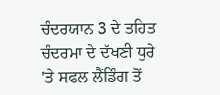ਚੰਦਰਯਾਨ 3 ਦੇ ਤਹਿਤ ਚੰਦਰਮਾ ਦੇ ਦੱਖਣੀ ਧੁਰੇ 'ਤੇ ਸਫਲ ਲੈਂਡਿੰਗ ਤੋਂ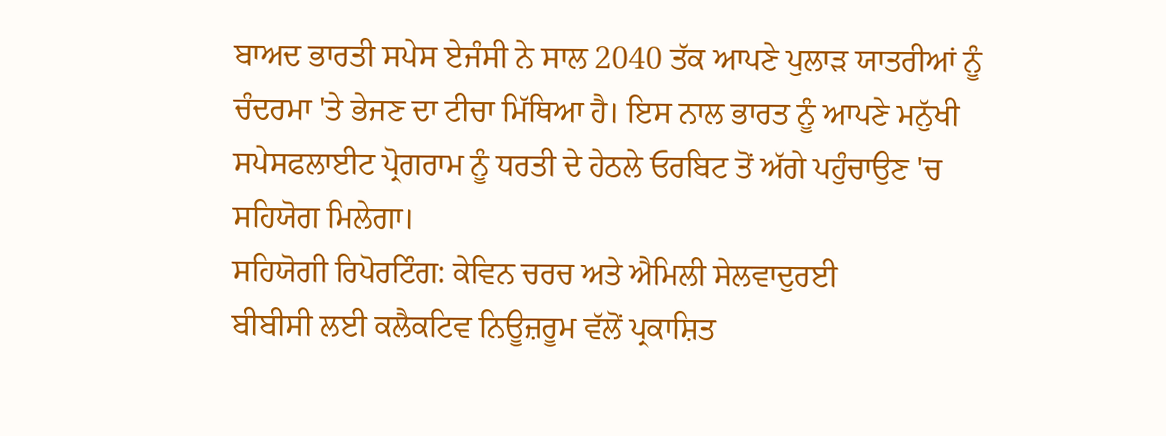ਬਾਅਦ ਭਾਰਤੀ ਸਪੇਸ ਏਜੰਸੀ ਨੇ ਸਾਲ 2040 ਤੱਕ ਆਪਣੇ ਪੁਲਾੜ ਯਾਤਰੀਆਂ ਨੂੰ ਚੰਦਰਮਾ 'ਤੇ ਭੇਜਣ ਦਾ ਟੀਚਾ ਮਿੱਥਿਆ ਹੈ। ਇਸ ਨਾਲ ਭਾਰਤ ਨੂੰ ਆਪਣੇ ਮਨੁੱਖੀ ਸਪੇਸਫਲਾਈਟ ਪ੍ਰੋਗਰਾਮ ਨੂੰ ਧਰਤੀ ਦੇ ਹੇਠਲੇ ਓਰਬਿਟ ਤੋਂ ਅੱਗੇ ਪਹੁੰਚਾਉਣ 'ਚ ਸਹਿਯੋਗ ਮਿਲੇਗਾ।
ਸਹਿਯੋਗੀ ਰਿਪੋਰਟਿੰਗ: ਕੇਵਿਨ ਚਰਚ ਅਤੇ ਐਮਿਲੀ ਸੇਲਵਾਦੁਰਈ
ਬੀਬੀਸੀ ਲਈ ਕਲੈਕਟਿਵ ਨਿਊਜ਼ਰੂਮ ਵੱਲੋਂ ਪ੍ਰਕਾਸ਼ਿਤ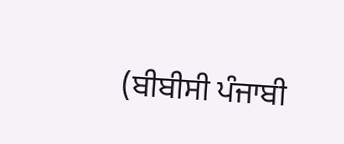(ਬੀਬੀਸੀ ਪੰਜਾਬੀ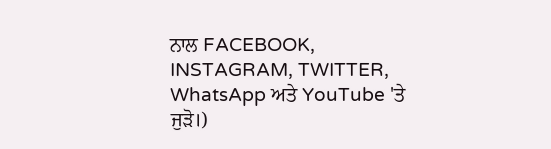ਨਾਲ FACEBOOK, INSTAGRAM, TWITTER, WhatsApp ਅਤੇ YouTube 'ਤੇ ਜੁੜੋ।)